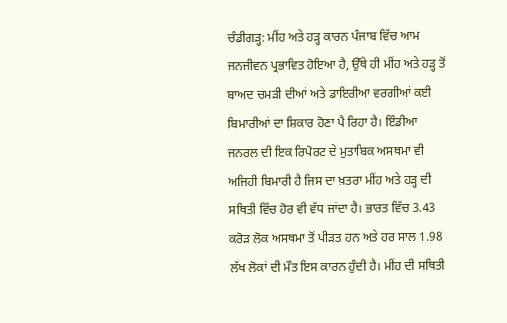ਚੰਡੀਗੜ੍ਹ: ਮੀਂਹ ਅਤੇ ਹੜ੍ਹ ਕਾਰਨ ਪੰਜਾਬ ਵਿੱਚ ਆਮ ਜਨਜੀਵਨ ਪ੍ਰਭਾਵਿਤ ਹੋਇਆ ਹੈ, ਉੱਥੇ ਹੀ ਮੀਂਹ ਅਤੇ ਹੜ੍ਹ ਤੋਂ ਬਾਅਦ ਚਮੜੀ ਦੀਆਂ ਅਤੇ ਡਾਇਰੀਆ ਵਰਗੀਆਂ ਕਈ ਬਿਮਾਰੀਆਂ ਦਾ ਸ਼ਿਕਾਰ ਹੋਣਾ ਪੈ ਰਿਹਾ ਹੈ। ਇੰਡੀਆ ਜਨਰਲ ਦੀ ਇਕ ਰਿਪੋਰਟ ਦੇ ਮੁਤਾਬਿਕ ਅਸਥਮਾ ਵੀ ਅਜਿਹੀ ਬਿਮਾਰੀ ਹੈ ਜਿਸ ਦਾ ਖ਼ਤਰਾ ਮੀਂਹ ਅਤੇ ਹੜ੍ਹ ਦੀ ਸਥਿਤੀ ਵਿੱਚ ਹੋਰ ਵੀ ਵੱਧ ਜਾਂਦਾ ਹੈ। ਭਾਰਤ ਵਿੱਚ 3.43 ਕਰੋੜ ਲੋਕ ਅਸਥਮਾ ਤੋਂ ਪੀੜਤ ਹਨ ਅਤੇ ਹਰ ਸਾਲ 1.98 ਲੱਖ ਲੋਕਾਂ ਦੀ ਮੌਤ ਇਸ ਕਾਰਨ ਹੁੰਦੀ ਹੈ। ਮੀਂਹ ਦੀ ਸਥਿਤੀ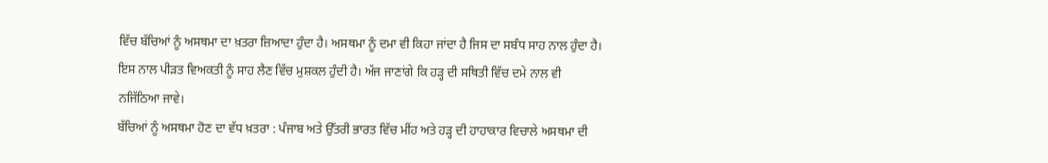ਵਿੱਚ ਬੱਚਿਆਂ ਨੂੰ ਅਸਥਮਾ ਦਾ ਖ਼ਤਰਾ ਜ਼ਿਆਦਾ ਹੁੰਦਾ ਹੈ। ਅਸਥਮਾ ਨੂੰ ਦਮਾ ਵੀ ਕਿਹਾ ਜਾਂਦਾ ਹੈ ਜਿਸ ਦਾ ਸਬੰਧ ਸਾਹ ਨਾਲ ਹੁੰਦਾ ਹੈ। ਇਸ ਨਾਲ ਪੀੜਤ ਵਿਅਕਤੀ ਨੂੰ ਸਾਹ ਲੈਣ ਵਿੱਚ ਮੁਸ਼ਕਲ ਹੁੰਦੀ ਹੈ। ਅੱਜ ਜਾਣਾਂਗੇ ਕਿ ਹੜ੍ਹ ਦੀ ਸਥਿਤੀ ਵਿੱਚ ਦਮੇ ਨਾਲ ਵੀ ਨਜਿੱਠਿਆ ਜਾਵੇ।
ਬੱਚਿਆਂ ਨੂੰ ਅਸਥਮਾ ਹੋਣ ਦਾ ਵੱਧ ਖ਼ਤਰਾ : ਪੰਜਾਬ ਅਤੇ ਉੱਤਰੀ ਭਾਰਤ ਵਿੱਚ ਮੀਂਹ ਅਤੇ ਹੜ੍ਹ ਦੀ ਹਾਹਾਕਾਰ ਵਿਚਾਲੇ ਅਸਥਮਾ ਦੀ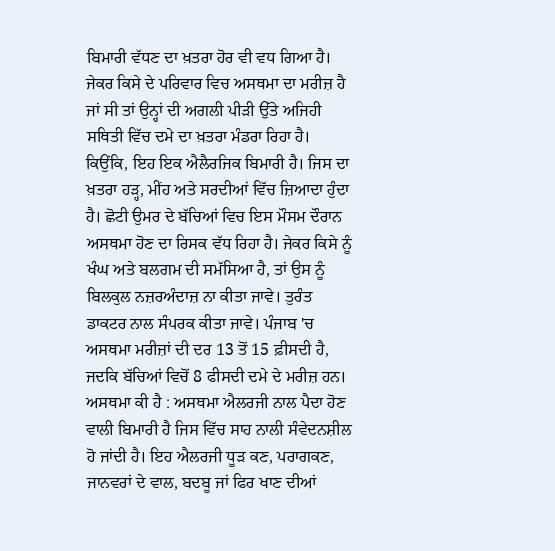ਬਿਮਾਰੀ ਵੱਧਣ ਦਾ ਖ਼ਤਰਾ ਹੋਰ ਵੀ ਵਧ ਗਿਆ ਹੈ। ਜੇਕਰ ਕਿਸੇ ਦੇ ਪਰਿਵਾਰ ਵਿਚ ਅਸਥਮਾ ਦਾ ਮਰੀਜ਼ ਹੈ ਜਾਂ ਸੀ ਤਾਂ ਉਨ੍ਹਾਂ ਦੀ ਅਗਲੀ ਪੀੜੀ ਉੱਤੇ ਅਜਿਹੀ ਸਥਿਤੀ ਵਿੱਚ ਦਮੇ ਦਾ ਖ਼ਤਰਾ ਮੰਡਰਾ ਰਿਹਾ ਹੈ। ਕਿਉਂਕਿ, ਇਹ ਇਕ ਐਲੈਰਜਿਕ ਬਿਮਾਰੀ ਹੈ। ਜਿਸ ਦਾ ਖ਼ਤਰਾ ਹੜ੍ਹ, ਮੀਂਹ ਅਤੇ ਸਰਦੀਆਂ ਵਿੱਚ ਜ਼ਿਆਦਾ ਹੁੰਦਾ ਹੈ। ਛੋਟੀ ਉਮਰ ਦੇ ਬੱਚਿਆਂ ਵਿਚ ਇਸ ਮੌਸਮ ਦੌਰਾਨ ਅਸਥਮਾ ਹੋਣ ਦਾ ਰਿਸਕ ਵੱਧ ਰਿਹਾ ਹੈ। ਜੇਕਰ ਕਿਸੇ ਨੂੰ ਖੰਘ ਅਤੇ ਬਲਗਮ ਦੀ ਸਮੱਸਿਆ ਹੈ, ਤਾਂ ਉਸ ਨੂੰ ਬਿਲਕੁਲ ਨਜ਼ਰਅੰਦਾਜ਼ ਨਾ ਕੀਤਾ ਜਾਵੇ। ਤੁਰੰਤ ਡਾਕਟਰ ਨਾਲ ਸੰਪਰਕ ਕੀਤਾ ਜਾਵੇ। ਪੰਜਾਬ 'ਚ ਅਸਥਮਾ ਮਰੀਜ਼ਾਂ ਦੀ ਦਰ 13 ਤੋਂ 15 ਫ਼ੀਸਦੀ ਹੈ, ਜਦਕਿ ਬੱਚਿਆਂ ਵਿਚੋਂ 8 ਫੀਸਦੀ ਦਮੇ ਦੇ ਮਰੀਜ਼ ਹਨ।
ਅਸਥਮਾ ਕੀ ਹੈ : ਅਸਥਮਾ ਐਲਰਜੀ ਨਾਲ ਪੈਦਾ ਹੋਣ ਵਾਲੀ ਬਿਮਾਰੀ ਹੈ ਜਿਸ ਵਿੱਚ ਸਾਹ ਨਾਲੀ ਸੰਵੇਦਨਸ਼ੀਲ ਹੋ ਜਾਂਦੀ ਹੈ। ਇਹ ਐਲਰਜੀ ਧੂੜ ਕਣ, ਪਰਾਗਕਣ, ਜਾਨਵਰਾਂ ਦੇ ਵਾਲ, ਬਦਬੂ ਜਾਂ ਫਿਰ ਖਾਣ ਦੀਆਂ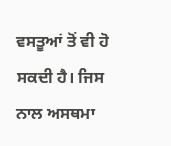ਵਸਤੂਆਂ ਤੋਂ ਵੀ ਹੋ ਸਕਦੀ ਹੈ। ਜਿਸ ਨਾਲ ਅਸਥਮਾ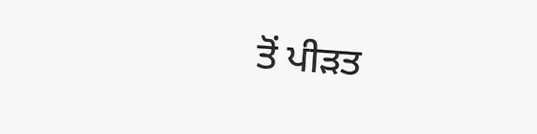ਤੋਂ ਪੀੜਤ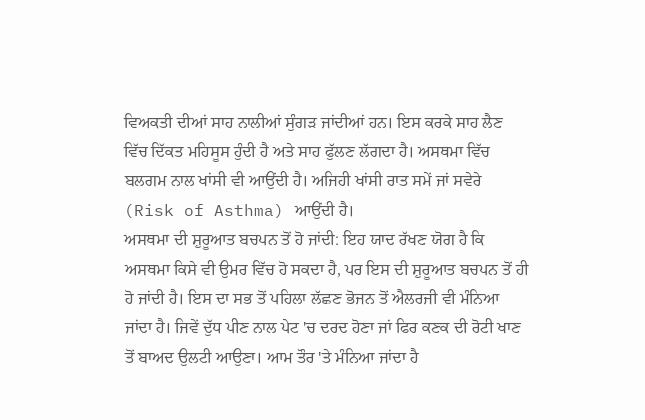ਵਿਅਕਤੀ ਦੀਆਂ ਸਾਹ ਨਾਲੀਆਂ ਸੁੰਗੜ ਜਾਂਦੀਆਂ ਹਨ। ਇਸ ਕਰਕੇ ਸਾਹ ਲੈਣ ਵਿੱਚ ਦਿੱਕਤ ਮਹਿਸੂਸ ਹੁੰਦੀ ਹੈ ਅਤੇ ਸਾਹ ਫੁੱਲਣ ਲੱਗਦਾ ਹੈ। ਅਸਥਮਾ ਵਿੱਚ ਬਲਗਮ ਨਾਲ ਖਾਂਸੀ ਵੀ ਆਉਂਦੀ ਹੈ। ਅਜਿਹੀ ਖਾਂਸੀ ਰਾਤ ਸਮੇਂ ਜਾਂ ਸਵੇਰੇ (Risk of Asthma) ਆਉਂਦੀ ਹੈ।
ਅਸਥਮਾ ਦੀ ਸ਼ੁਰੂਆਤ ਬਚਪਨ ਤੋਂ ਹੋ ਜਾਂਦੀ: ਇਹ ਯਾਦ ਰੱਖਣ ਯੋਗ ਹੈ ਕਿ ਅਸਥਮਾ ਕਿਸੇ ਵੀ ਉਮਰ ਵਿੱਚ ਹੋ ਸਕਦਾ ਹੈ, ਪਰ ਇਸ ਦੀ ਸ਼ੁਰੂਆਤ ਬਚਪਨ ਤੋਂ ਹੀ ਹੋ ਜਾਂਦੀ ਹੈ। ਇਸ ਦਾ ਸਭ ਤੋਂ ਪਹਿਲਾ ਲੱਛਣ ਭੋਜਨ ਤੋਂ ਐਲਰਜੀ ਵੀ ਮੰਨਿਆ ਜਾਂਦਾ ਹੈ। ਜਿਵੇਂ ਦੁੱਧ ਪੀਣ ਨਾਲ ਪੇਟ 'ਚ ਦਰਦ ਹੋਣਾ ਜਾਂ ਫਿਰ ਕਣਕ ਦੀ ਰੋਟੀ ਖਾਣ ਤੋਂ ਬਾਅਦ ਉਲਟੀ ਆਉਣਾ। ਆਮ ਤੌਰ 'ਤੇ ਮੰਨਿਆ ਜਾਂਦਾ ਹੈ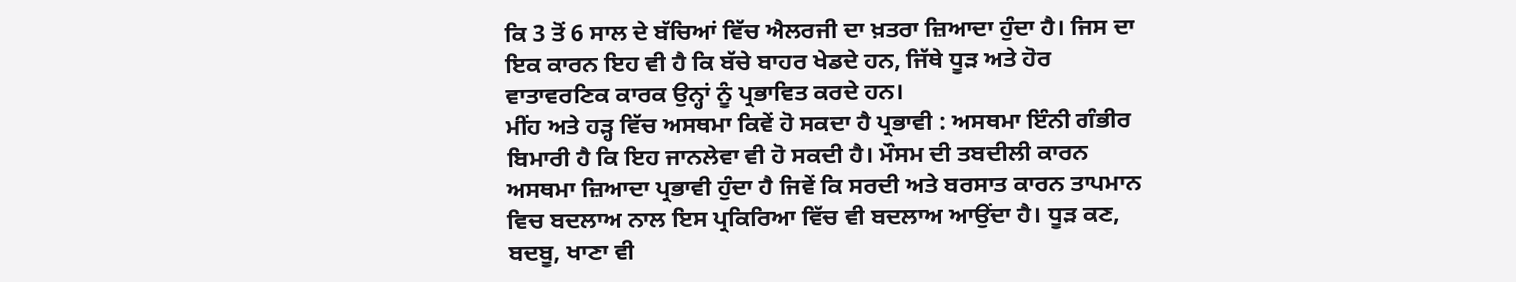ਕਿ 3 ਤੋਂ 6 ਸਾਲ ਦੇ ਬੱਚਿਆਂ ਵਿੱਚ ਐਲਰਜੀ ਦਾ ਖ਼ਤਰਾ ਜ਼ਿਆਦਾ ਹੁੰਦਾ ਹੈ। ਜਿਸ ਦਾ ਇਕ ਕਾਰਨ ਇਹ ਵੀ ਹੈ ਕਿ ਬੱਚੇ ਬਾਹਰ ਖੇਡਦੇ ਹਨ, ਜਿੱਥੇ ਧੂੜ ਅਤੇ ਹੋਰ ਵਾਤਾਵਰਣਿਕ ਕਾਰਕ ਉਨ੍ਹਾਂ ਨੂੰ ਪ੍ਰਭਾਵਿਤ ਕਰਦੇ ਹਨ।
ਮੀਂਹ ਅਤੇ ਹੜ੍ਹ ਵਿੱਚ ਅਸਥਮਾ ਕਿਵੇਂ ਹੋ ਸਕਦਾ ਹੈ ਪ੍ਰਭਾਵੀ : ਅਸਥਮਾ ਇੰਨੀ ਗੰਭੀਰ ਬਿਮਾਰੀ ਹੈ ਕਿ ਇਹ ਜਾਨਲੇਵਾ ਵੀ ਹੋ ਸਕਦੀ ਹੈ। ਮੌਸਮ ਦੀ ਤਬਦੀਲੀ ਕਾਰਨ ਅਸਥਮਾ ਜ਼ਿਆਦਾ ਪ੍ਰਭਾਵੀ ਹੁੰਦਾ ਹੈ ਜਿਵੇਂ ਕਿ ਸਰਦੀ ਅਤੇ ਬਰਸਾਤ ਕਾਰਨ ਤਾਪਮਾਨ ਵਿਚ ਬਦਲਾਅ ਨਾਲ ਇਸ ਪ੍ਰਕਿਰਿਆ ਵਿੱਚ ਵੀ ਬਦਲਾਅ ਆਉਂਦਾ ਹੈ। ਧੂੜ ਕਣ, ਬਦਬੂ, ਖਾਣਾ ਵੀ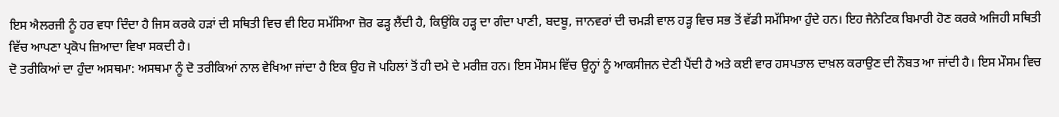ਇਸ ਐਲਰਜੀ ਨੂੰ ਹਰ ਵਧਾ ਦਿੰਦਾ ਹੈ ਜਿਸ ਕਰਕੇ ਹੜਾਂ ਦੀ ਸਥਿਤੀ ਵਿਚ ਵੀ ਇਹ ਸਮੱਸਿਆ ਜ਼ੋਰ ਫੜ੍ਹ ਲੈਂਦੀ ਹੈ, ਕਿਉਂਕਿ ਹੜ੍ਹ ਦਾ ਗੰਦਾ ਪਾਣੀ, ਬਦਬੂ, ਜਾਨਵਰਾਂ ਦੀ ਚਮੜੀ ਵਾਲ ਹੜ੍ਹ ਵਿਚ ਸਭ ਤੋਂ ਵੱਡੀ ਸਮੱਸਿਆ ਹੁੰਦੇ ਹਨ। ਇਹ ਜੈਨੇਟਿਕ ਬਿਮਾਰੀ ਹੋਣ ਕਰਕੇ ਅਜਿਹੀ ਸਥਿਤੀ ਵਿੱਚ ਆਪਣਾ ਪ੍ਰਕੋਪ ਜ਼ਿਆਦਾ ਵਿਖਾ ਸਕਦੀ ਹੈ।
ਦੋ ਤਰੀਕਿਆਂ ਦਾ ਹੁੰਦਾ ਅਸਥਮਾ: ਅਸਥਮਾ ਨੂੰ ਦੋ ਤਰੀਕਿਆਂ ਨਾਲ ਵੇਖਿਆ ਜਾਂਦਾ ਹੈ ਇਕ ਉਹ ਜੋ ਪਹਿਲਾਂ ਤੋਂ ਹੀ ਦਮੇ ਦੇ ਮਰੀਜ਼ ਹਨ। ਇਸ ਮੌਸਮ ਵਿੱਚ ਉਨ੍ਹਾਂ ਨੂੰ ਆਕਸੀਜਨ ਦੇਣੀ ਪੈਂਦੀ ਹੈ ਅਤੇ ਕਈ ਵਾਰ ਹਸਪਤਾਲ ਦਾਖ਼ਲ ਕਰਾਉਣ ਦੀ ਨੌਬਤ ਆ ਜਾਂਦੀ ਹੈ। ਇਸ ਮੌਸਮ ਵਿਚ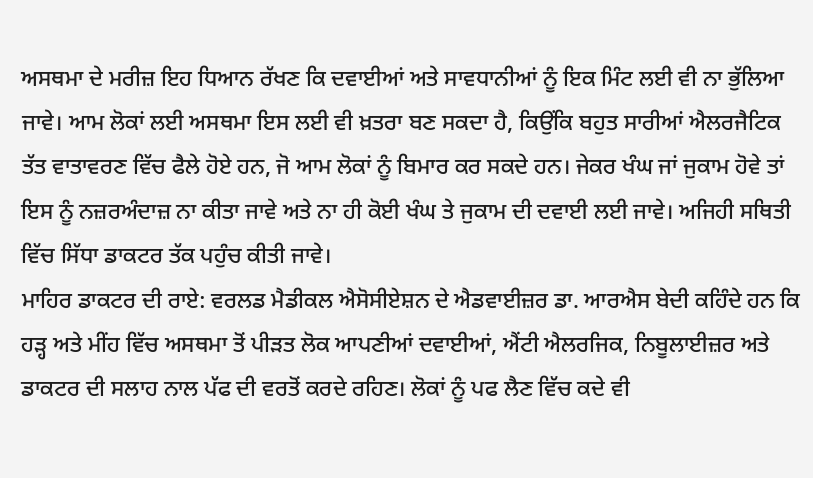ਅਸਥਮਾ ਦੇ ਮਰੀਜ਼ ਇਹ ਧਿਆਨ ਰੱਖਣ ਕਿ ਦਵਾਈਆਂ ਅਤੇ ਸਾਵਧਾਨੀਆਂ ਨੂੰ ਇਕ ਮਿੰਟ ਲਈ ਵੀ ਨਾ ਭੁੱਲਿਆ ਜਾਵੇ। ਆਮ ਲੋਕਾਂ ਲਈ ਅਸਥਮਾ ਇਸ ਲਈ ਵੀ ਖ਼ਤਰਾ ਬਣ ਸਕਦਾ ਹੈ, ਕਿਉਂਕਿ ਬਹੁਤ ਸਾਰੀਆਂ ਐਲਰਜੈਟਿਕ ਤੱਤ ਵਾਤਾਵਰਣ ਵਿੱਚ ਫੈਲੇ ਹੋਏ ਹਨ, ਜੋ ਆਮ ਲੋਕਾਂ ਨੂੰ ਬਿਮਾਰ ਕਰ ਸਕਦੇ ਹਨ। ਜੇਕਰ ਖੰਘ ਜਾਂ ਜੁਕਾਮ ਹੋਵੇ ਤਾਂ ਇਸ ਨੂੰ ਨਜ਼ਰਅੰਦਾਜ਼ ਨਾ ਕੀਤਾ ਜਾਵੇ ਅਤੇ ਨਾ ਹੀ ਕੋਈ ਖੰਘ ਤੇ ਜੁਕਾਮ ਦੀ ਦਵਾਈ ਲਈ ਜਾਵੇ। ਅਜਿਹੀ ਸਥਿਤੀ ਵਿੱਚ ਸਿੱਧਾ ਡਾਕਟਰ ਤੱਕ ਪਹੁੰਚ ਕੀਤੀ ਜਾਵੇ।
ਮਾਹਿਰ ਡਾਕਟਰ ਦੀ ਰਾਏ: ਵਰਲਡ ਮੈਡੀਕਲ ਐਸੋਸੀਏਸ਼ਨ ਦੇ ਐਡਵਾਈਜ਼ਰ ਡਾ. ਆਰਐਸ ਬੇਦੀ ਕਹਿੰਦੇ ਹਨ ਕਿ ਹੜ੍ਹ ਅਤੇ ਮੀਂਹ ਵਿੱਚ ਅਸਥਮਾ ਤੋਂ ਪੀੜਤ ਲੋਕ ਆਪਣੀਆਂ ਦਵਾਈਆਂ, ਐਂਟੀ ਐਲਰਜਿਕ, ਨਿਬੂਲਾਈਜ਼ਰ ਅਤੇ ਡਾਕਟਰ ਦੀ ਸਲਾਹ ਨਾਲ ਪੱਫ ਦੀ ਵਰਤੋਂ ਕਰਦੇ ਰਹਿਣ। ਲੋਕਾਂ ਨੂੰ ਪਫ ਲੈਣ ਵਿੱਚ ਕਦੇ ਵੀ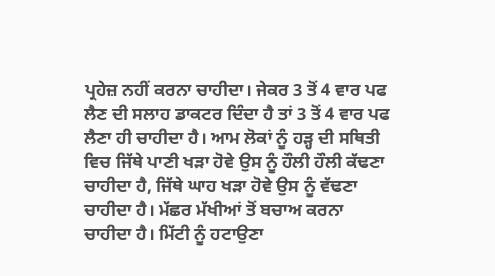ਪ੍ਰਹੇਜ਼ ਨਹੀਂ ਕਰਨਾ ਚਾਹੀਦਾ। ਜੇਕਰ 3 ਤੋਂ 4 ਵਾਰ ਪਫ ਲੈਣ ਦੀ ਸਲਾਹ ਡਾਕਟਰ ਦਿੰਦਾ ਹੈ ਤਾਂ 3 ਤੋਂ 4 ਵਾਰ ਪਫ ਲੈਣਾ ਹੀ ਚਾਹੀਦਾ ਹੈ। ਆਮ ਲੋਕਾਂ ਨੂੰ ਹੜ੍ਹ ਦੀ ਸਥਿਤੀ ਵਿਚ ਜਿੱਥੇ ਪਾਣੀ ਖੜਾ ਹੋਵੇ ਉਸ ਨੂੰ ਹੌਲੀ ਹੌਲੀ ਕੱਢਣਾ ਚਾਹੀਦਾ ਹੈ, ਜਿੱਥੇ ਘਾਹ ਖੜਾ ਹੋਵੇ ਉਸ ਨੂੰ ਵੱਢਣਾ ਚਾਹੀਦਾ ਹੈ। ਮੱਛਰ ਮੱਖੀਆਂ ਤੋਂ ਬਚਾਅ ਕਰਨਾ ਚਾਹੀਦਾ ਹੈ। ਮਿੱਟੀ ਨੂੰ ਹਟਾਉਣਾ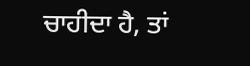ਚਾਹੀਦਾ ਹੈ, ਤਾਂ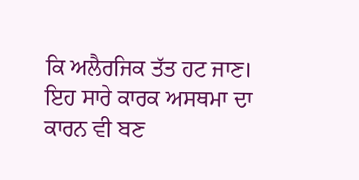ਕਿ ਅਲੈਰਜਿਕ ਤੱਤ ਹਟ ਜਾਣ। ਇਹ ਸਾਰੇ ਕਾਰਕ ਅਸਥਮਾ ਦਾ ਕਾਰਨ ਵੀ ਬਣ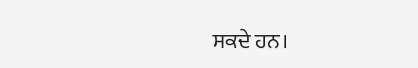ਸਕਦੇ ਹਨ।